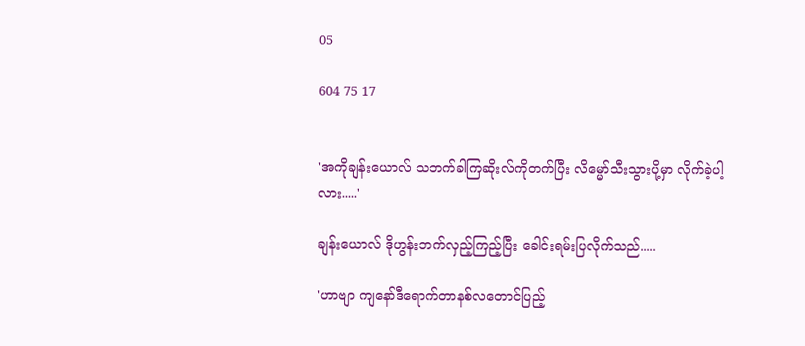05

604 75 17


'အကိုချန်းယောလ် သဘက်ခါကြဆိုးလ်ကိုတက်ပြီး လိမ္မော်သီးသွားပို့မှာ လိုက်ခဲ့ပါ့လား.....'

ချန်းယောလ် ဒိုဟွန်းဘက်လှည့်ကြည့်ပြီး ခေါင်းရမ်းပြလိုက်သည်.....

'ဟာဗျာ ကျနော်ဒီရောက်တာနစ်လတောင်ပြည့်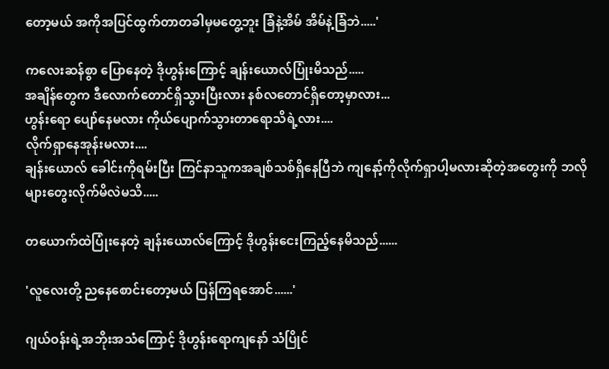တော့မယ် အကိုအပြင်ထွက်တာတခါမှမတွေ့ဘူး ခြံနဲ့အိမ် အိမ်နဲ့ခြံဘဲ.....'

ကလေးဆန်စွာ ပြောနေတဲ့ ဒိုဟွန်းကြောင့် ချန်းယောလ်ပြုံးမိသည်.....
အချိန်တွေက ဒီလောက်တောင်ရှိသွားပြီးလား နစ်လတောင်ရှိတော့မှာလား...
ဟွန်းရော ပျော်နေမလား ကိုယ်ပျောက်သွားတာရောသိရဲ့လား....
လိုက်ရှာနေအုန်းမလား....
ချန်းယောလ် ခေါင်းကိုရမ်းပြီး ကြင်နာသူကအချစ်သစ်ရှိနေပြီဘဲ ကျနော့်ကိုလိုက်ရှာပါ့မလားဆိုတဲ့အတွေးကို ဘလိုများတွေးလိုက်မိလဲမသိ.....

တယောက်ထဲပြုံးနေတဲ့ ချန်းယောလ်ကြောင့် ဒိုဟွန်းငေးကြည့်နေမိသည်......

'လူလေးတို့ ညနေစောင်းတော့မယ် ပြန်ကြရအောင်......'

ဂျယ်ဝန်းရဲ့အဘိုးအသံကြောင့် ဒိုဟွန်းရောကျနော် သံပြိုင်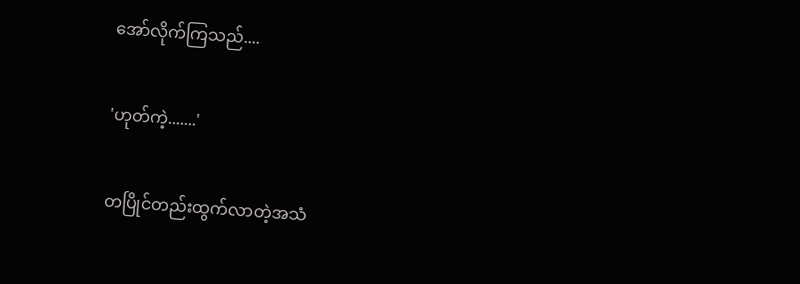အော်လိုက်ကြသည်....

'ဟုတ်ကဲ့.......'

တပြိုင်တည်းထွက်လာတဲ့အသံ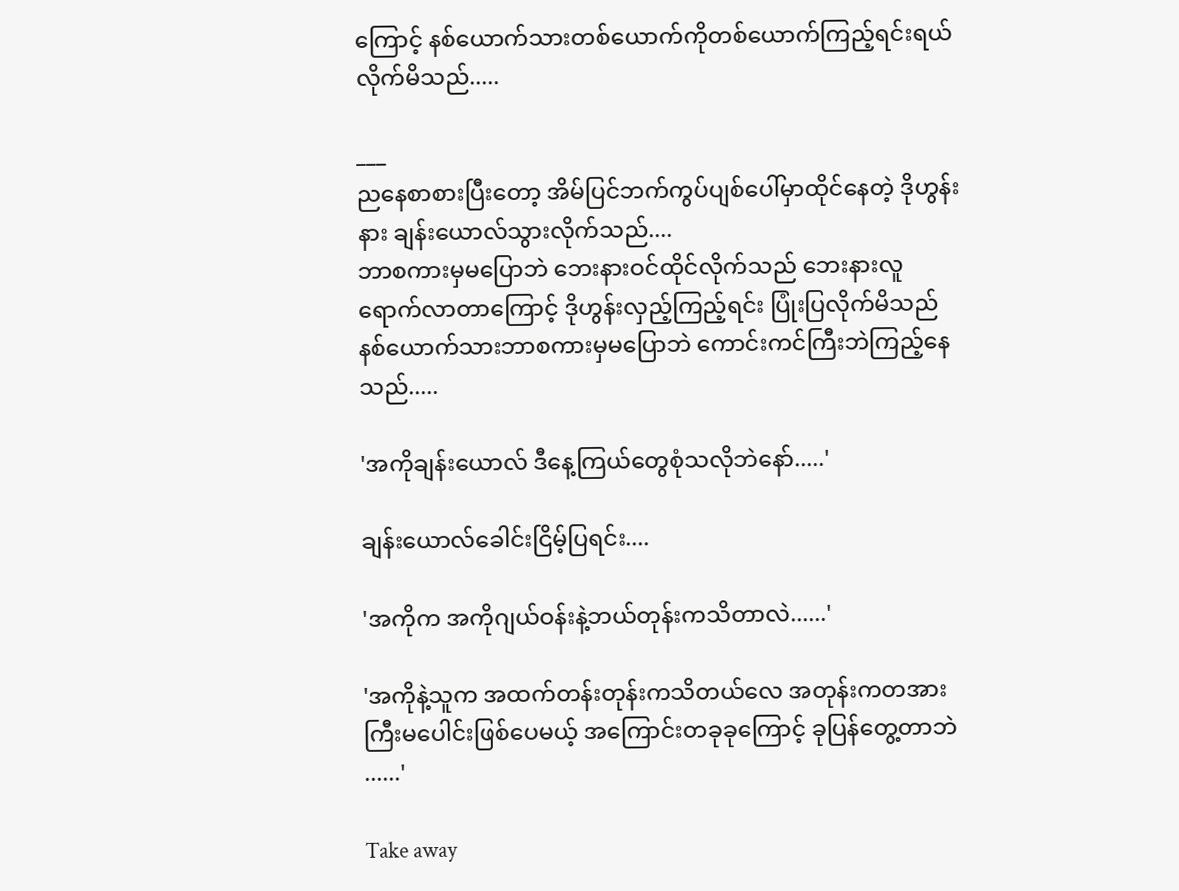ကြောင့် နစ်ယောက်သားတစ်ယောက်ကိုတစ်ယောက်ကြည့်ရင်းရယ်လိုက်မိသည်.....

___
ညနေစာစားပြီးတော့ အိမ်ပြင်ဘက်ကွပ်ပျစ်ပေါ်မှာထိုင်နေတဲ့ ဒိုဟွန်းနား ချန်းယောလ်သွားလိုက်သည်....
ဘာစကားမှမပြောဘဲ ဘေးနားဝင်ထိုင်လိုက်သည် ဘေးနားလူရောက်လာတာကြောင့် ဒိုဟွန်းလှည့်ကြည့်ရင်း ပြုံးပြလိုက်မိသည် နစ်ယောက်သားဘာစကားမှမပြောဘဲ ကောင်းကင်ကြီးဘဲကြည့်နေသည်.....

'အကိုချန်းယောလ် ဒီနေ့ကြယ်တွေစုံသလိုဘဲနော်.....'

ချန်းယောလ်ခေါင်းငြိမ့်ပြရင်း....

'အကိုက အကိုဂျယ်ဝန်းနဲ့ဘယ်တုန်းကသိတာလဲ......'

'အကိုနဲ့သူက အထက်တန်းတုန်းကသိတယ်လေ အတုန်းကတအားကြီးမပေါင်းဖြစ်ပေမယ့် အကြောင်းတခုခုကြောင့် ခုပြန်တွေ့တာဘဲ ......'

Take away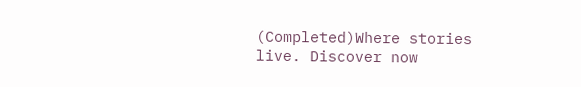(Completed)Where stories live. Discover now